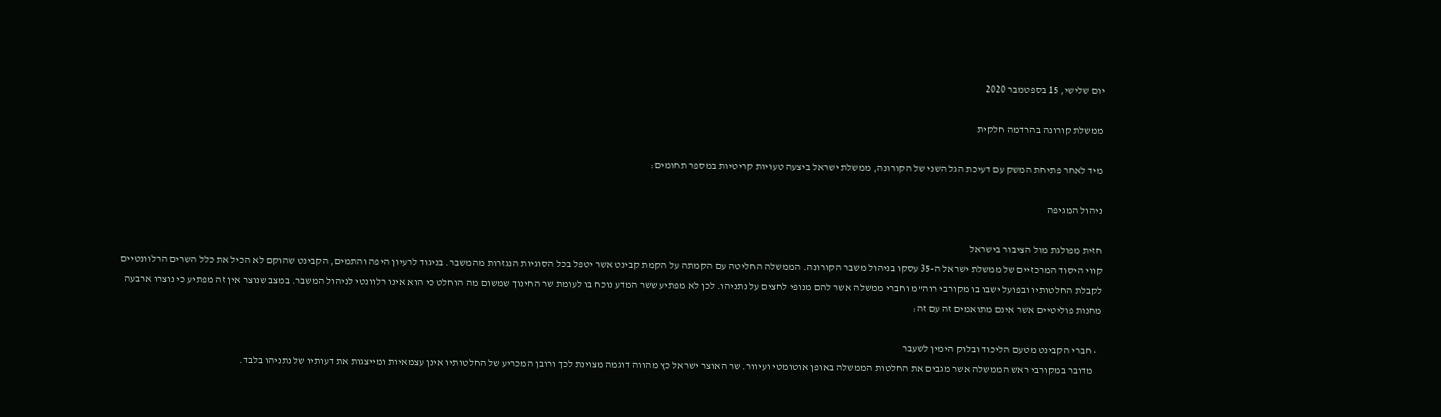יום שלישי, 15 בספטמבר 2020

ממשלת קורונה בהרדמה חלקית

מיד לאחר פתיחת המשק עם דעיכת הגל השני של הקורונה, ממשלת ישראל ביצעה טעויות קריטיות במספר תחומים:

ניהול המגיפה

חזית מפולגת מול הציבור בישראל
קווי היסוד המרכזיים של ממשלת ישראל ה-35 עסקו בניהול משבר הקורונה. הממשלה החליטה עם הקמתה על הקמת קבינט אשר יטפל בכל הסוגיות הנגזרות מהמשבר. בניגוד לרעיון היפה והתמים, הקבינט שהוקם לא הכיל את כלל השרים הרלוונטיים לקבלת החלטותיו ובפועל ישבו בו מקורבי רוה"מ וחברי ממשלה אשר להם מנופי לחצים על נתניהו. לכן לא מפתיע ששר המדע נוכח בו לעומת שר החינוך שמשום מה הוחלט כי הוא אינו רלוונטי לניהול המשבר. במצב שנוצר אין זה מפתיע כי נוצרו ארבעה מחנות פוליטיים אשר אינם מתואמים זה עם זה:

  • חברי הקבינט מטעם הליכוד ובלוק הימין לשעבר
    מדובר במקורבי ראש הממשלה אשר מגבים את החלטות הממשלה באופן אוטומטי ועיוור. שר האוצר ישראל כץ מהווה דוגמה מצוינת לכך ורובן המכריע של החלטותיו אינן עצמאיות ומייצגות את דעותיו של נתניהו בלבד.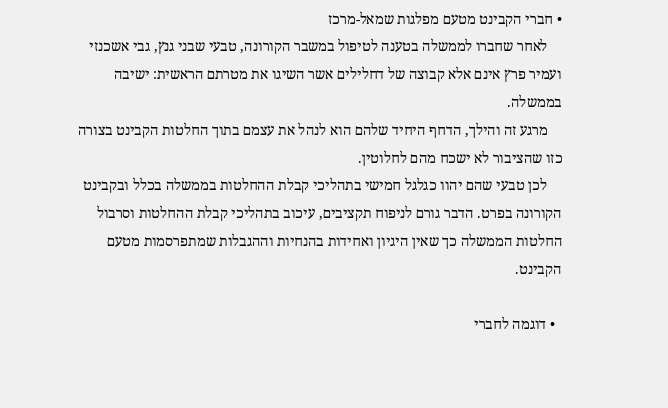• חברי הקבינט מטעם מפלגות שמאל-מרכז
    לאחר שחברו לממשלה בטענה לטיפול במשבר הקורונה, טבעי שבני גנץ, גבי אשכנזי ועמיר פרץ אינם אלא קבוצה של דחלילים אשר השיגו את מטרתם הראשית: ישיבה בממשלה.
    מרגע זה והילך, הדחף היחיד שלהם הוא לנהל את עצמם בתוך החלטות הקבינט בצורה כזו שהציבור לא ישכח מהם לחלוטין.
    לכן טבעי שהם יהוו כגלגל חמישי בתהליכי קבלת ההחלטות בממשלה בכלל ובקבינט הקורונה בפרט. הדבר גורם לניפוח תקציבים, עיכוב בתהליכי קבלת ההחלטות וסרבול החלטות הממשלה כך שאין היגיון ואחידות בהנחיות וההגבלות שמתפרסמות מטעם הקבינט.

  • דוגמה לחברי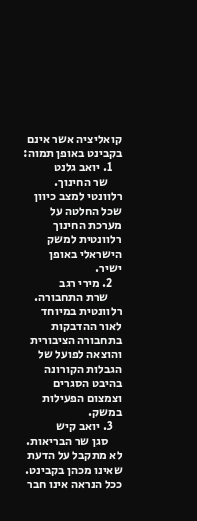קואליציה אשר אינם בקבינט באופן תמוה:
    1. יואב גלנט
      שר החינוך. רלוונטי למצב כיוון שכל החלטה על מערכת החינוך רלוונטית למשק הישראלי באופן ישיר.
    2. מירי רגב
      שרת התחבורה. רלוונטית במיוחד לאור ההדבקות בתחבורה הציבורית והוצאה לפועל של הגבלות הקורונה בהיבט הסגרים וצמצום הפעילות במשק.
    3. יואב קיש
      סגן שר הבריאות. לא מתקבל על הדעת שאינו מכהן בקבינט. ככל הנראה אינו חבר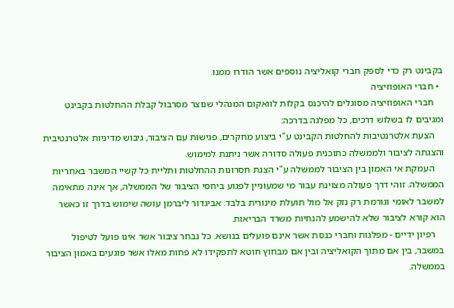בקבינט רק כדי לספק חברי קואליציה נוספים אשר הודרו ממנו.
  • חברי האופוזיציה
    חברי האופוזיציה מסוגלים להיכנס בקלות לוואקום המנהלי שנוצר מסרבול קבלת ההחלטות בקבינט ומגיבים לו בשלוש דרכים, כל מפלגה בדרכה:
    הצעת אלטרנטיבות להחלטות הקבינט ע"י ביצוע מחקרים, פגישות עם הציבור, גיבוש מדיניות אלטרנטיבית והצגתה לציבור ולממשלה כתוכנית פעולה סדורה אשר ניתנת למימוש.
    העמקת אי האמון בין הציבור לממשלה ע"י הצגת חסרונות ההחלטות ותליית כל קשיי המשבר באחריות הממשלה. זוהי דרך פעולה מצוינת עבור מי שמעוניין לפגוע ביחסי הציבור של הממשלה, אך אינה מתאימה למשבר לאומי וגורמת רק נזק אל מול תועלת מינורית בלבד. אביגדור ליברמן עושה שימוש בדרך זו כאשר הוא קורא לציבור שלא להישמע להנחיות משרד הבריאות.
    רפיון ידיים - מפלגות וחברי כנסת אשר אינם פועלים בנושא. כל נבחר ציבור אשר אינו פועל לטיפול במשבר, בין אם מתוך הקואליציה ובין אם מבחוץ חוטא לתפקידו לא פחות מאלו אשר פוגעים באמון הציבור בממשלה.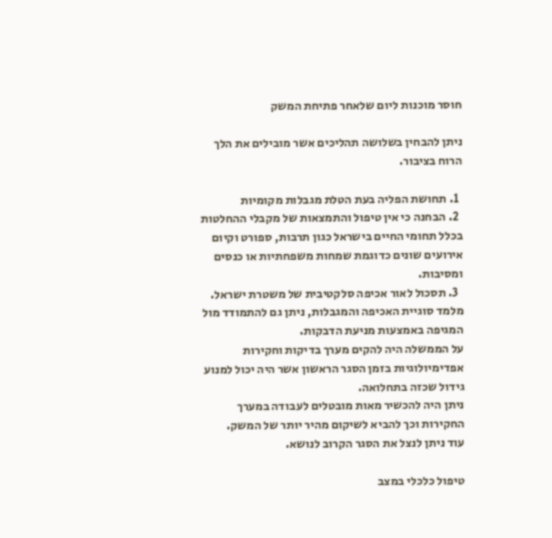חוסר מוכנות ליום שלאחר פתיחת המשק

ניתן להבחין בשלושה תהליכים אשר מובילים את הלך הרוח בציבור.

  1. תחושת הפליה בעת הטלת מגבלות מקומיות
  2. הבחנה כי אין טיפול והתמצאות של מקבלי ההחלטות בכלל תחומי החיים בישראל כגון תרבות, ספורט וקיום אירועים שונים כדוגמת שמחות משפחתיות או כנסים ומסיבות.
  3. תסכול לאור אכיפה סלקטיבית של משטרת ישראל.
מלמד סוגיית האכיפה והמגבלות, ניתן גם להתמודד מול המגיפה באמצעות מניעת הדבקות.
על הממשלה היה להקים מערך בדיקות וחקירות אפדימיולוגיות בזמן הסגר הראשון אשר היה יכול למנוע גידול שכזה בתחלואה.
ניתן היה להכשיר מאות מובטלים לעבודה במערך החקירות וכך להביא לשיקום מהיר יותר של המשק.
עוד ניתן לנצל את הסגר הקרוב לנושא.

טיפול כלכלי במצב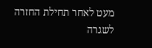מעט לאחר תחילת החזרה לשגרה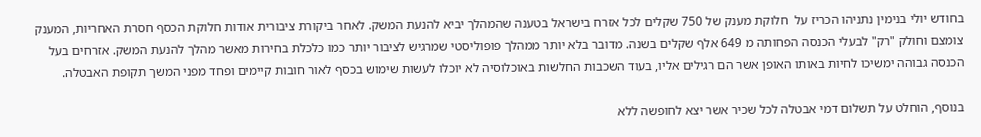בחודש יולי בנימין נתניהו הכריז על  חלוקת מענק של 750 שקלים לכל אזרח בישראל בטענה שהמהלך יביא להנעת המשק. לאחר ביקורת ציבורית אודות חלוקת הכסף חסרת האחריות, המענק צומצם וחולק "רק" לבעלי הכנסה הפחותה מ 649 אלף שקלים בשנה. מדובר בלא יותר ממהלך פופוליסטי שמרגיש לציבור יותר כמו כלכלת בחירות מאשר מהלך להנעת המשק. אזרחים בעל הכנסה גבוהה ימשיכו לחיות באותו האופן אשר הם רגילים אליו, בעוד השכבות החלשות באוכלוסיה לא יוכלו לעשות שימוש בכסף לאור חובות קיימים ופחד מפני המשך תקופת האבטלה.

בנוסף, הוחלט על תשלום דמי אבטלה לכל שכיר אשר יצא לחופשה ללא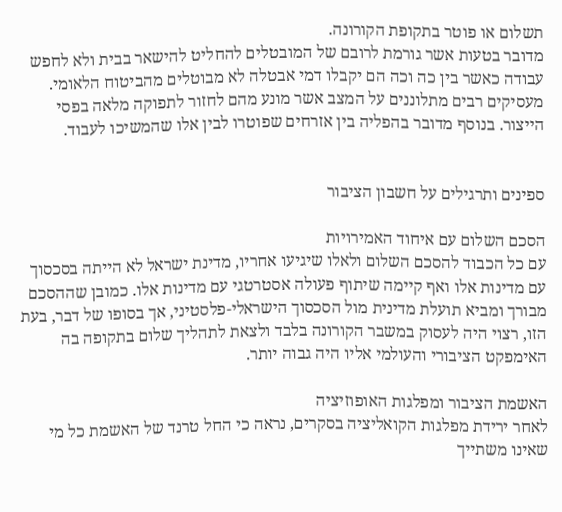תשלום או פוטר בתקופת הקורונה.
מדובר בטעות אשר גורמת לרובם של המובטלים להחליט להישאר בבית ולא לחפש עבודה כאשר בין כה וכה הם יקבלו דמי אבטלה לא מבוטלים מהביטוח הלאומי.
מעסיקים רבים מתלוננים על המצב אשר מונע מהם לחזור לתפוקה מלאה בפסי הייצור. בנוסף מדובר בהפליה בין אזרחים שפוטרו לבין אלו שהמשיכו לעבוד.


ספינים ותרגילים על חשבון הציבור

הסכם השלום עם איחוד האמירויות
עם כל הכבוד להסכם השלום ולאלו שיגיעו אחריו, מדינת ישראל לא הייתה בסכסוך עם מדינות אלו ואף קיימה שיתוף פעולה אסטרטגי עם מדינות אלו. כמובן שההסכם מבורך ומביא תועלת מדינית מול הסכסוך הישראלי-פלסטיני, אך בסופו של דבר, בעת הזו, רצוי היה לעסוק במשבר הקורונה בלבד ולצאת לתהליך שלום בתקופה בה האימפקט הציבורי והעולמי אליו היה גבוה יותר.

האשמת הציבור ומפלגות האופוזיציה
לאחר ירידת מפלגות הקואליציה בסקרים, נראה כי החל טרנד של האשמת כל מי שאינו משתייך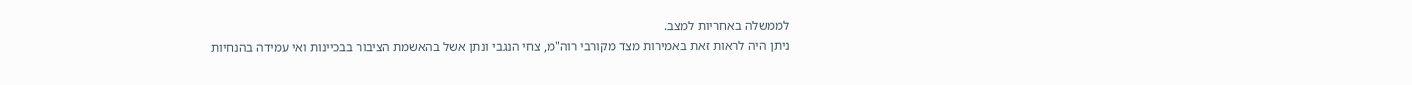לממשלה באחריות למצב.
ניתן היה לראות זאת באמירות מצד מקורבי רוה"מ, צחי הנגבי ונתן אשל בהאשמת הציבור בבכיינות ואי עמידה בהנחיות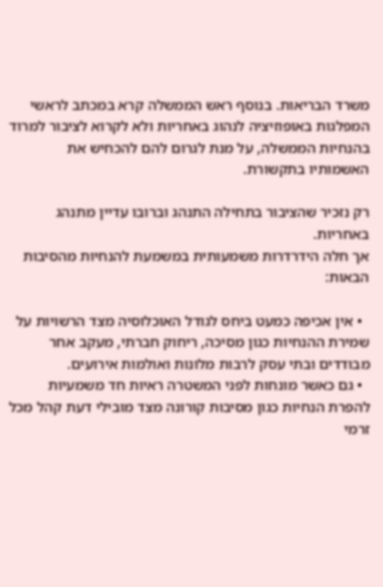משרד הבריאות. בנוסף ראש הממשלה קרא במכתב לראשי המפלגות באופוזיציה לנהוג באחריות ולא לקרוא לציבור למרוד בהנחיות הממשלה, על מנת לגרום להם להכחיש את האשמותיו בתקשורת.

רק נזכיר שהציבור בתחילה התנהג וברובו עדיין מתנהג באחריות.
אך חלה הידרדרות משמעותית במשמעת להנחיות מהסיבות הבאות:

  • אין אכיפה כמעט ביחס לגודל האוכלוסיה מצד הרשויות על שמירת ההנחיות כגון מסיכה, ריחוק חברתי, מעקב אחר מבודדים ובתי עסק לרבות מלונות ואולמות אירועים.
  • גם כאשר מונחות לפני המשטרה ראיות חד משמעיות להפרת הנחיות כגון מסיבות קורונה מצד מובילי דעת קהל מכל זרמי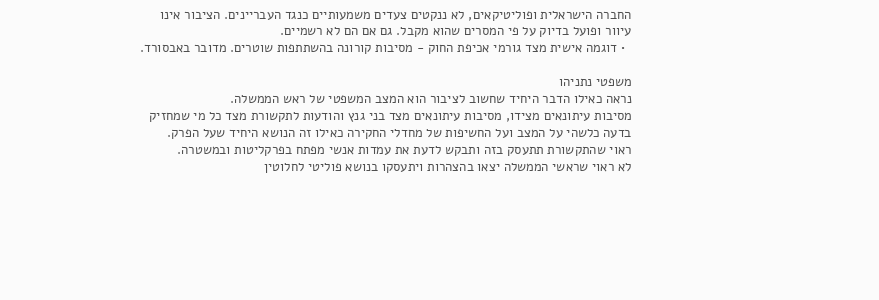החברה הישראלית ופוליטיקאים, לא ננקטים צעדים משמעותיים כנגד העבריינים. הציבור אינו עיוור ופועל בדיוק על פי המסרים שהוא מקבל. גם אם הם לא רשמיים.
  • דוגמה אישית מצד גורמי אכיפת החוק - מסיבות קורונה בהשתתפות שוטרים. מדובר באבסורד.

משפטי נתניהו
נראה כאילו הדבר היחיד שחשוב לציבור הוא המצב המשפטי של ראש הממשלה.
מסיבות עיתונאים מצידו, מסיבות עיתונאים מצד בני גנץ והודעות לתקשורת מצד כל מי שמחזיק בדעה כלשהי על המצב ועל החשיפות של מחדלי החקירה כאילו זה הנושא היחיד שעל הפרק.
ראוי שהתקשורת תתעסק בזה ותבקש לדעת את עמדות אנשי מפתח בפרקליטות ובמשטרה.
לא ראוי שראשי הממשלה יצאו בהצהרות ויתעסקו בנושא פוליטי לחלוטין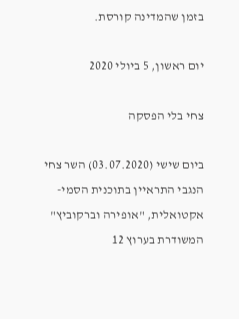בזמן שהמדינה קורסת.

יום ראשון, 5 ביולי 2020

צחי בלי הפסקה

ביום שישי (03.07.2020) השר צחי הנגבי התראיין בתוכנית הסמי-אקטואלית, "אופירה וברקוביץ" המשודרת בערוץ 12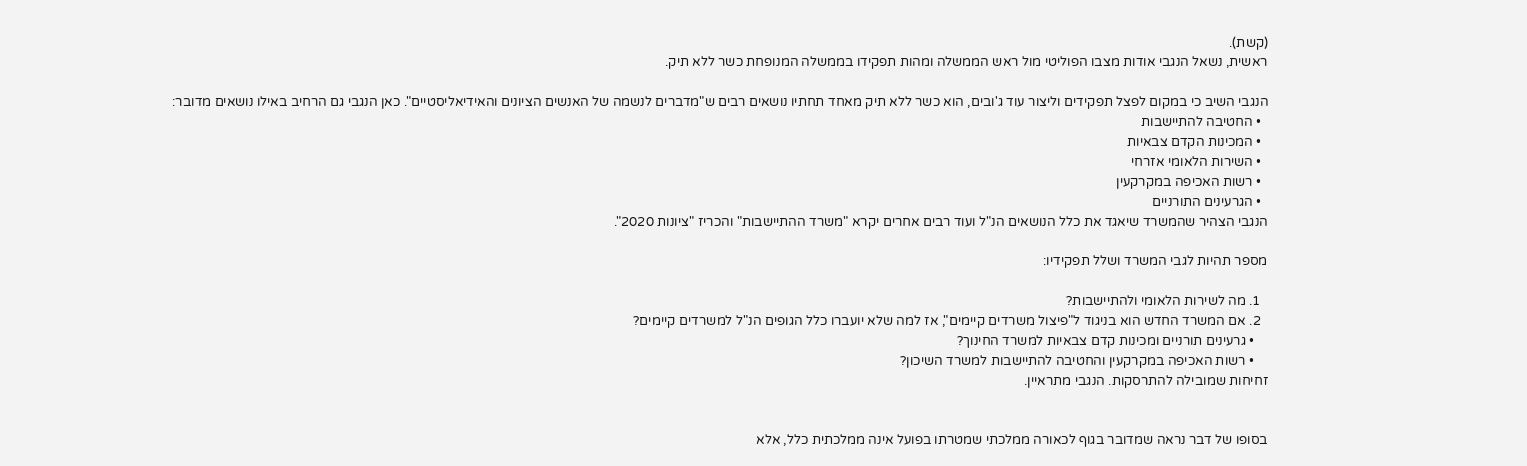(קשת).
ראשית, נשאל הנגבי אודות מצבו הפוליטי מול ראש הממשלה ומהות תפקידו בממשלה המנופחת כשר ללא תיק.

הנגבי השיב כי במקום לפצל תפקידים וליצור עוד ג'ובים, הוא כשר ללא תיק מאחד תחתיו נושאים רבים ש"מדברים לנשמה של האנשים הציונים והאידיאליסטיים". כאן הנגבי גם הרחיב באילו נושאים מדובר:
  • החטיבה להתיישבות
  • המכינות הקדם צבאיות
  • השירות הלאומי אזרחי
  • רשות האכיפה במקרקעין
  • הגרעינים התורניים
הנגבי הצהיר שהמשרד שיאגד את כלל הנושאים הנ"ל ועוד רבים אחרים יקרא "משרד ההתיישבות" והכריז "ציונות 2020".

מספר תהיות לגבי המשרד ושלל תפקידיו:

  1. מה לשירות הלאומי ולהתיישבות?
  2. אם המשרד החדש הוא בניגוד ל"פיצול משרדים קיימים", אז למה שלא יועברו כלל הגופים הנ"ל למשרדים קיימים?
    • גרעינים תורניים ומכינות קדם צבאיות למשרד החינוך?
    • רשות האכיפה במקרקעין והחטיבה להתיישבות למשרד השיכון?
זחיחות שמובילה להתרסקות. הנגבי מתראיין.


בסופו של דבר נראה שמדובר בגוף לכאורה ממלכתי שמטרתו בפועל אינה ממלכתית כלל, אלא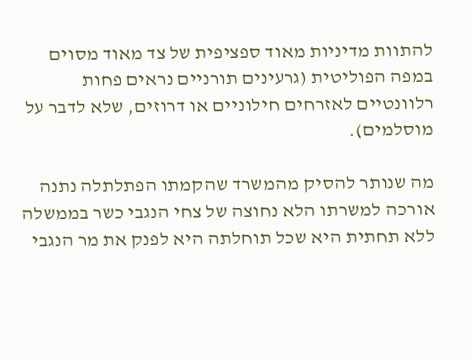להתוות מדיניות מאוד ספציפית של צד מאוד מסוים במפה הפוליטית (גרעינים תורניים נראים פחות רלוונטיים לאזרחים חילוניים או דרוזים, שלא לדבר על מוסלמים).

מה שנותר להסיק מהמשרד שהקמתו הפתלתלה נתנה אורכה למשרתו הלא נחוצה של צחי הנגבי כשר בממשלה ללא תחתית היא שכל תוחלתה היא לפנק את מר הנגבי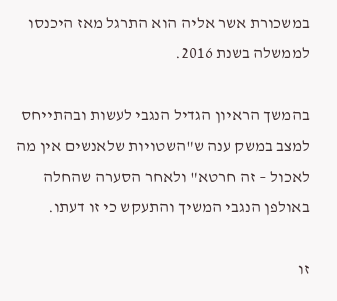במשכורת אשר אליה הוא התרגל מאז היכנסו לממשלה בשנת 2016.

בהמשך הראיון הגדיל הנגבי לעשות ובהתייחס למצב במשק ענה ש"השטויות שלאנשים אין מה לאכול – זה חרטא" ולאחר הסערה שהחלה באולפן הנגבי המשיך והתעקש כי זו דעתו.

זו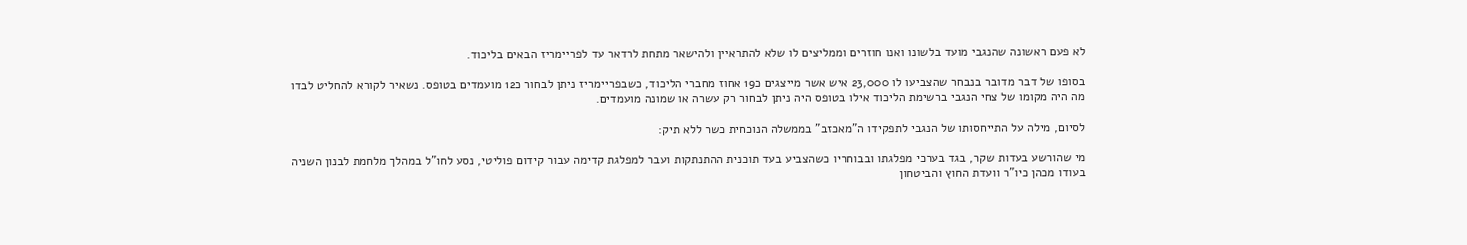לא פעם ראשונה שהנגבי מועד בלשונו ואנו חוזרים וממליצים לו שלא להתראיין ולהישאר מתחת לרדאר עד לפריימריז הבאים בליכוד.

בסופו של דבר מדובר בנבחר שהצביעו לו 23,000 איש אשר מייצגים כ19 אחוז מחברי הליכוד, כשבפריימריז ניתן לבחור כ12 מועמדים בטופס. נשאיר לקורא להחליט לבדו מה היה מקומו של צחי הנגבי ברשימת הליכוד אילו בטופס היה ניתן לבחור רק עשרה או שמונה מועמדים.

לסיום, מילה על התייחסותו של הנגבי לתפקידו ה"מאכזב" בממשלה הנוכחית כשר ללא תיק:

מי שהורשע בעדות שקר, בגד בערכי מפלגתו ובבוחריו כשהצביע בעד תוכנית ההתנתקות ועבר למפלגת קדימה עבור קידום פוליטי, נסע לחו"ל במהלך מלחמת לבנון השניה בעודו מכהן כיו"ר וועדת החוץ והביטחון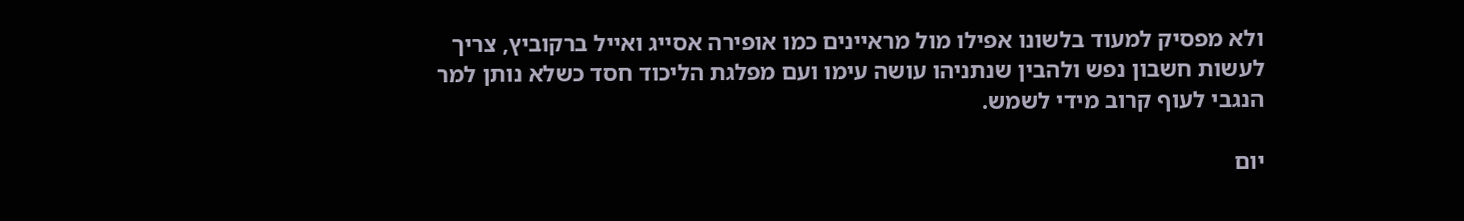ולא מפסיק למעוד בלשונו אפילו מול מראיינים כמו אופירה אסייג ואייל ברקוביץ, צריך לעשות חשבון נפש ולהבין שנתניהו עושה עימו ועם מפלגת הליכוד חסד כשלא נותן למר הנגבי לעוף קרוב מידי לשמש.

יום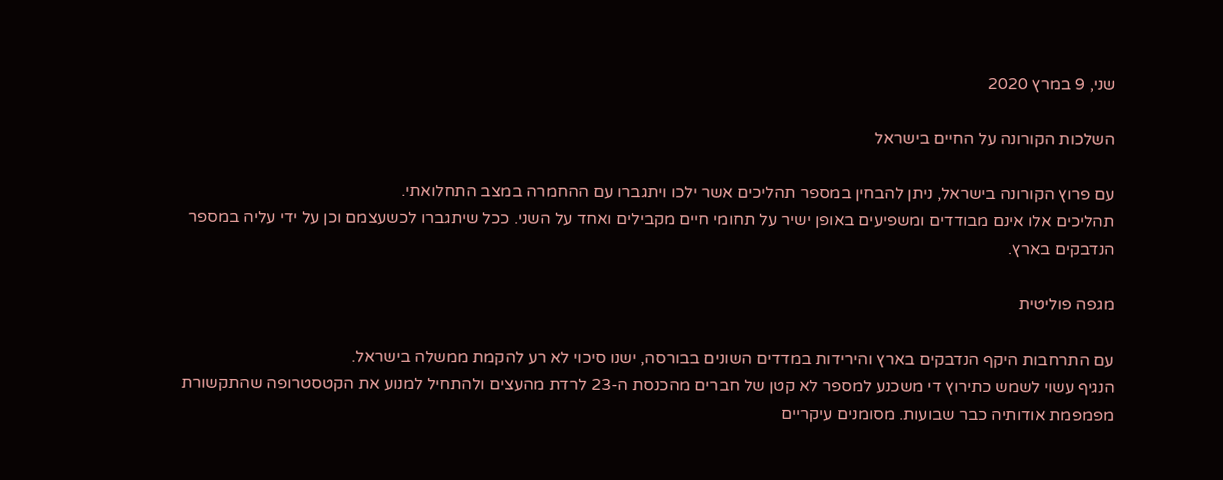שני, 9 במרץ 2020

השלכות הקורונה על החיים בישראל

עם פרוץ הקורונה בישראל, ניתן להבחין במספר תהליכים אשר ילכו ויתגברו עם ההחמרה במצב התחלואתי.
תהליכים אלו אינם מבודדים ומשפיעים באופן ישיר על תחומי חיים מקבילים ואחד על השני. ככל שיתגברו לכשעצמם וכן על ידי עליה במספר הנדבקים בארץ.

מגפה פוליטית

עם התרחבות היקף הנדבקים בארץ והירידות במדדים השונים בבורסה, ישנו סיכוי לא רע להקמת ממשלה בישראל.
הנגיף עשוי לשמש כתירוץ די משכנע למספר לא קטן של חברים מהכנסת ה-23 לרדת מהעצים ולהתחיל למנוע את הקטסטרופה שהתקשורת מפמפמת אודותיה כבר שבועות. מסומנים עיקריים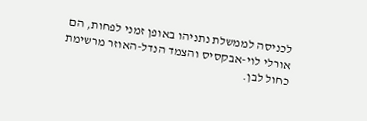לכניסה לממשלת נתניהו באופן זמני לפחות, הם אורלי לוי-אבקסיס והצמד הנדל-האוזר מרשימת כחול לבן.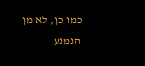כמו כן, לא מן הנמנע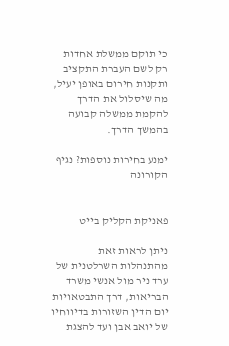כי תוקם ממשלת אחדות רק לשם העברת התקציב ותקנות חירום באופן יעיל, מה שיסלול את הדרך להקמת ממשלה קבועה בהמשך הדרך.

ימנע בחירות נוספות? נגיף הקורונה


פאניקת הקליק בייט

ניתן לראות זאת מהתנהלות השרלטנית של ערד ניר מול אנשי משרד הבריאות, דרך התבטאויות יום הדין השזורות בדיווחיו של יואב אבן ועד להצגת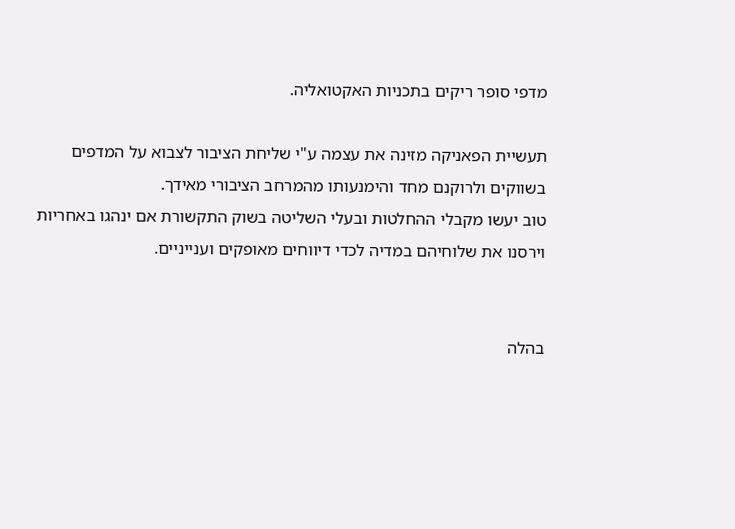מדפי סופר ריקים בתכניות האקטואליה.

תעשיית הפאניקה מזינה את עצמה ע"י שליחת הציבור לצבוא על המדפים בשווקים ולרוקנם מחד והימנעותו מהמרחב הציבורי מאידך.
טוב יעשו מקבלי ההחלטות ובעלי השליטה בשוק התקשורת אם ינהגו באחריות וירסנו את שלוחיהם במדיה לכדי דיווחים מאופקים וענייניים.


בהלה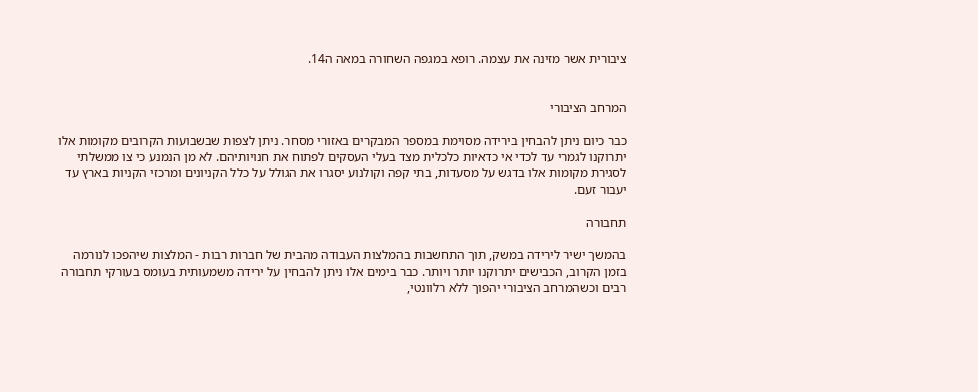ציבורית אשר מזינה את עצמה. רופא במגפה השחורה במאה ה14.


המרחב הציבורי

כבר כיום ניתן להבחין בירידה מסוימת במספר המבקרים באזורי מסחר. ניתן לצפות שבשבועות הקרובים מקומות אלו יתרוקנו לגמרי עד לכדי אי כדאיות כלכלית מצד בעלי העסקים לפתוח את חנויותיהם. לא מן הנמנע כי צו ממשלתי לסגירת מקומות אלו בדגש על מסעדות, בתי קפה וקולנוע יסגרו את הגולל על כלל הקניונים ומרכזי הקניות בארץ עד יעבור זעם.

תחבורה

בהמשך ישיר לירידה במשק, תוך התחשבות בהמלצות העבודה מהבית של חברות רבות - המלצות שיהפכו לנורמה בזמן הקרוב, הכבישים יתרוקנו יותר ויותר. כבר בימים אלו ניתן להבחין על ירידה משמעותית בעומס בעורקי תחבורה רבים וכשהמרחב הציבורי יהפוך ללא רלוונטי,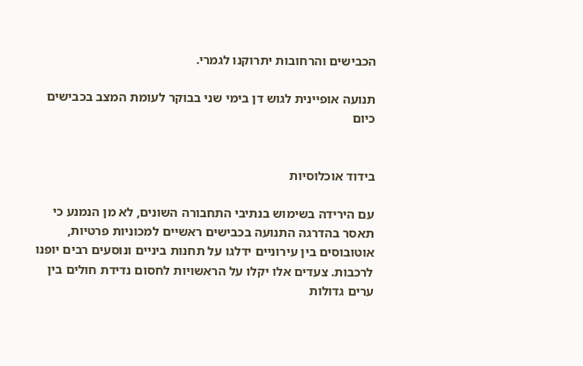הכבישים והרחובות יתרוקנו לגמרי.

תנועה אופיינית לגוש דן בימי שני בבוקר לעומת המצב בכבישים כיום


בידוד אוכלוסיות

עם הירידה בשימוש בנתיבי התחבורה השונים, לא מן הנמנע כי תאסר בהדרגה התנועה בכבישים ראשיים למכוניות פרטיות, אוטובוסים בין עירוניים ידלגו על תחנות ביניים ונוסעים רבים יופנו לרכבות. צעדים אלו יקלו על הראשויות לחסום נדידת חולים בין ערים גדולות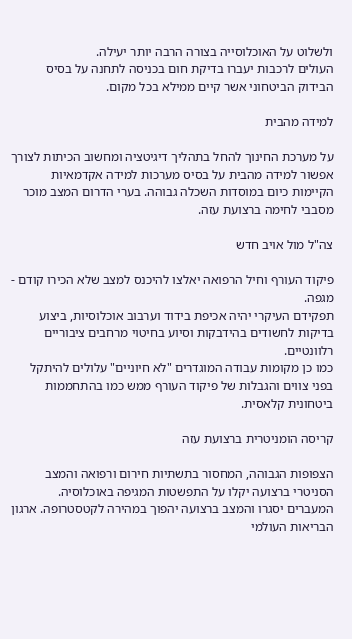ולשלוט על האוכלוסייה בצורה הרבה יותר יעילה.
העולים לרכבות יעברו בדיקת חום בכניסה לתחנה על בסיס הבידוק הביטחוני אשר קיים ממילא בכל מקום.

למידה מהבית

על מערכת החינוך להחל בתהליך דיגיטציה ומחשוב הכיתות לצורך אפשור למידה מהבית על בסיס מערכות למידה אקדמאיות הקיימות כיום במוסדות השכלה גבוהה. בערי הדרום המצב מוכר מסבבי לחימה ברצועת עזה.

צה"ל מול אויב חדש

פיקוד העורף וחיל הרפואה יאלצו להיכנס למצב שלא הכירו קודם - מגפה.
תפקידם העיקרי יהיה אכיפת בידוד וערבוב אוכלוסיות, ביצוע בדיקות לחשודים בהידבקות וסיוע בחיטוי מרחבים ציבוריים רלוונטיים.
כמו כן מקומות עבודה המוגדרים "לא חיוניים" עלולים להיתקל בפני צווים והגבלות של פיקוד העורף ממש כמו בהתחממות ביטחונית קלאסית.

קריסה הומניטרית ברצועת עזה

הצפופות הגבוהה, המחסור בתשתיות חירום ורפואה והמצב הסניטרי ברצועה יקלו על התפשטות המגיפה באוכלוסיה. המעברים יסגרו והמצב ברצועה יהפוך במהירה לקטסטרופה. ארגון הבריאות העולמי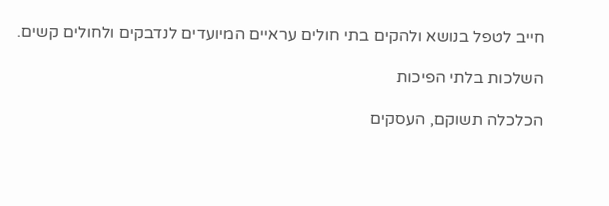חייב לטפל בנושא ולהקים בתי חולים עראיים המיועדים לנדבקים ולחולים קשים.

השלכות בלתי הפיכות

הכלכלה תשוקם, העסקים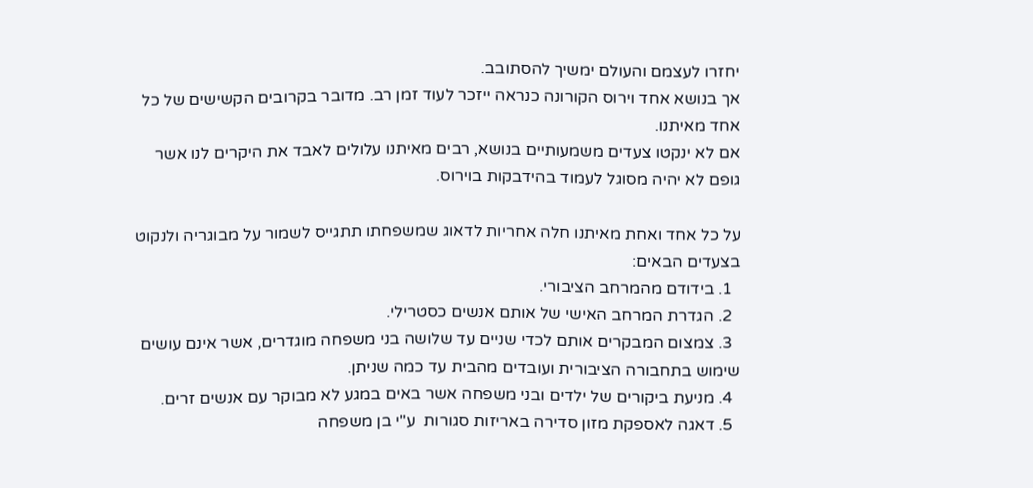יחזרו לעצמם והעולם ימשיך להסתובב.
אך בנושא אחד וירוס הקורונה כנראה ייזכר לעוד זמן רב. מדובר בקרובים הקשישים של כל אחד מאיתנו.
אם לא ינקטו צעדים משמעותיים בנושא, רבים מאיתנו עלולים לאבד את היקרים לנו אשר גופם לא יהיה מסוגל לעמוד בהידבקות בוירוס.

על כל אחד ואחת מאיתנו חלה אחריות לדאוג שמשפחתו תתגייס לשמור על מבוגריה ולנקוט בצעדים הבאים:
  1. בידודם מהמרחב הציבורי.
  2. הגדרת המרחב האישי של אותם אנשים כסטרילי.
  3. צמצום המבקרים אותם לכדי שניים עד שלושה בני משפחה מוגדרים, אשר אינם עושים שימוש בתחבורה הציבורית ועובדים מהבית עד כמה שניתן.
  4. מניעת ביקורים של ילדים ובני משפחה אשר באים במגע לא מבוקר עם אנשים זרים.
  5. דאגה לאספקת מזון סדירה באריזות סגורות  ע"י בן משפחה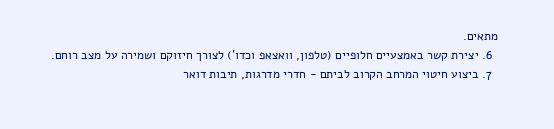מתאים.
  6. יצירת קשר באמצעיים חלופיים (טלפון, וואצאפ וכדו') לצורך חיזוקם ושמירה על מצב רוחם.
  7. ביצוע חיטוי המרחב הקרוב לביתם - חדרי מדרגות, תיבות דואר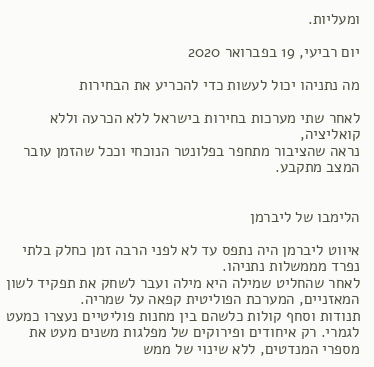ומעליות.

יום רביעי, 19 בפברואר 2020

מה נתניהו יכול לעשות כדי להכריע את הבחירות

לאחר שתי מערכות בחירות בישראל ללא הכרעה וללא קואליציה,
נראה שהציבור מתחפר בפלונטר הנוכחי וככל שהזמן עובר המצב מתקבע.


הלימבו של ליברמן

איווט ליברמן היה נתפס עד לא לפני הרבה זמן כחלק בלתי נפרד מממשלות נתניהו.
לאחר שהחליט שמילה היא מילה ועבר לשחק את תפקיד לשון המאזניים, המערכת הפוליטית קפאה על שמריה.
תנודות וסחף קולות כלשהם בין מחנות פוליטיים נעצרו כמעט לגמרי. רק איחודים ופירוקים של מפלגות משנים מעט את מספרי המנדטים, ללא שינוי של ממש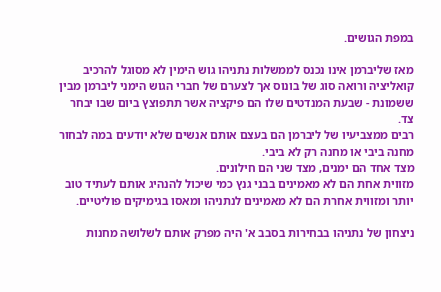במפת הגושים.

מאז שליברמן אינו נכנס לממשלות נתניהו גוש הימין לא מסוגל להרכיב קואליציה ורואה סוג של בונוס אך לצערם של חברי הגוש הימני ליברמן מבין ששמונת - שבעת המנדטים שלו הם פיקציה אשר תתפוצץ ביום שבו יבחר צד.
רבים ממצביעיו של ליברמן הם בעצם אותם אנשים שלא יודעים במה לבחור מחנה ביבי או מחנה רק לא ביבי.
מצד אחד הם ימנים, מצד שני הם חילונים.
מזווית אחת הם לא מאמינים בבני גנץ כמי שיכול להנהיג אותם לעתיד טוב יותר ומזווית אחרת הם לא מאמינים לנתניהו ומאסו בגימיקים פוליטיים.

ניצחון של נתניהו בבחירות בסבב א' היה מפרק אותם לשלושה מחנות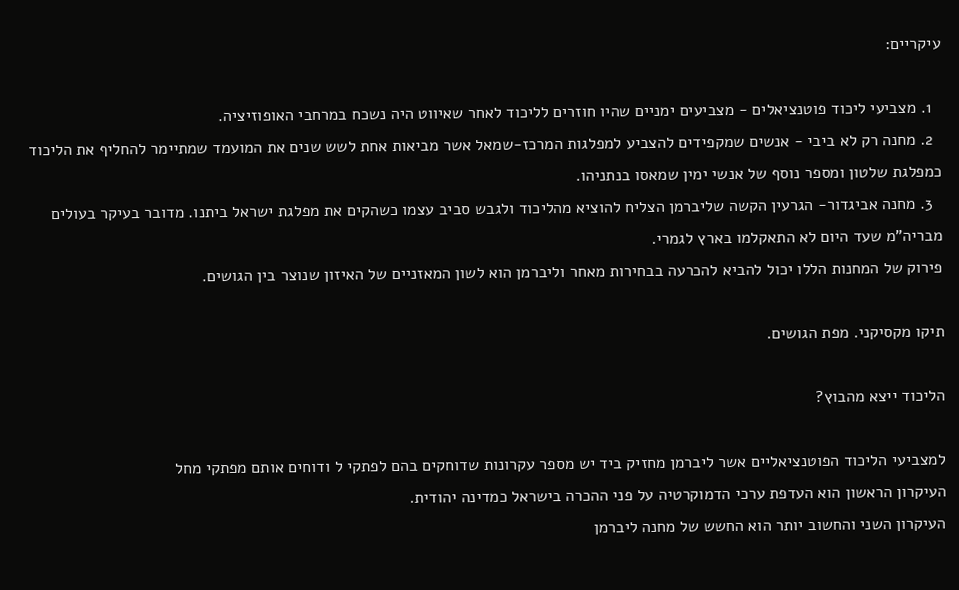עיקריים:

  1. מצביעי ליכוד פוטנציאלים - מצביעים ימניים שהיו חוזרים לליכוד לאחר שאיווט היה נשכח במרחבי האופוזיציה.
  2. מחנה רק לא ביבי - אנשים שמקפידים להצביע למפלגות המרכז-שמאל אשר מביאות אחת לשש שנים את המועמד שמתיימר להחליף את הליכוד כמפלגת שלטון ומספר נוסף של אנשי ימין שמאסו בנתניהו.
  3. מחנה אביגדור- הגרעין הקשה שליברמן הצליח להוציא מהליכוד ולגבש סביב עצמו כשהקים את מפלגת ישראל ביתנו. מדובר בעיקר בעולים מבריה"מ שעד היום לא התאקלמו בארץ לגמרי.
פירוק של המחנות הללו יכול להביא להכרעה בבחירות מאחר וליברמן הוא לשון המאזניים של האיזון שנוצר בין הגושים.

תיקו מקסיקני. מפת הגושים.

הליכוד ייצא מהבוץ?

למצביעי הליכוד הפוטנציאליים אשר ליברמן מחזיק ביד יש מספר עקרונות שדוחקים בהם לפתקי ל ודוחים אותם מפתקי מחל
העיקרון הראשון הוא העדפת ערכי הדמוקרטיה על פני ההכרה בישראל כמדינה יהודית.
העיקרון השני והחשוב יותר הוא החשש של מחנה ליברמן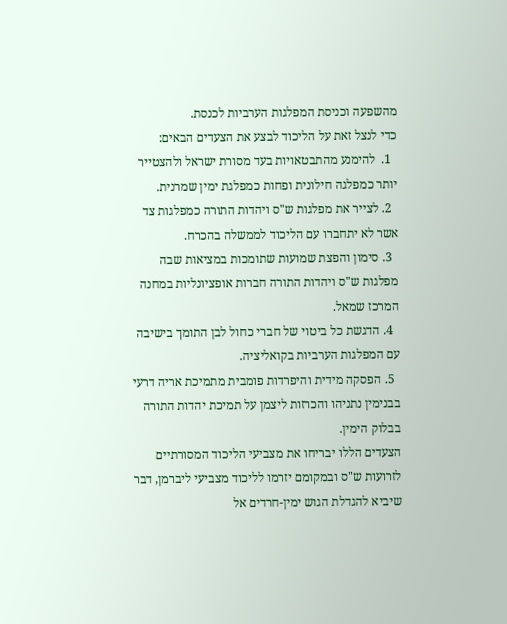מהשפעה וכניסת המפלגות הערביות לכנסת.
כדי לנצל זאת על הליכוד לבצע את הצעדים הבאים:
  1.  להימנע מהתבטאויות בעד מסורת ישראל ולהצטייר יותר כמפלגה חילונית ופחות כמפלגת ימין שמרנית.
  2. לצייר את מפלגות ש"ס ויהדות התורה כמפלגות צד אשר לא יתחברו עם הליכוד לממשלה בהכרח.
  3. סימון והפצת שמועות שתומכות במציאות שבה מפלגות ש"ס ויהדות התורה חברות אופציונליות במחנה המרכז שמאל.
  4. הדגשת כל ביטוי של חברי כחול לבן התומך בישיבה עם המפלגות הערביות בקואליציה.
  5. הפסקה מידית והיפרדות פומבית מתמיכת אריה דרעי בבנימין נתניהו והכרזות ליצמן על תמיכת יהדות התורה בבלוק הימין.
הצעדים הללו יבריחו את מצביעי הליכוד המסורתיים לזרועות ש"ס ובמקומם יזרמו לליכוד מצביעי ליברמן, דבר שיביא להגדלת הגוש ימין-חרדים אל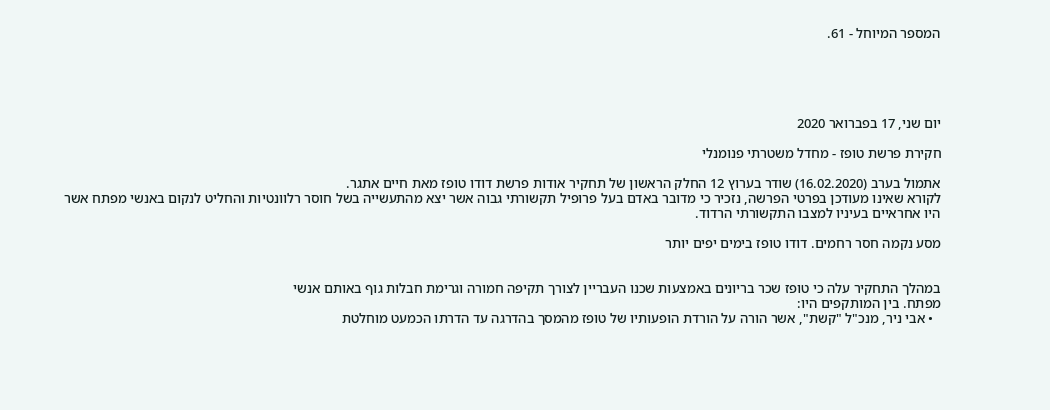המספר המיוחל - 61.





יום שני, 17 בפברואר 2020

חקירת פרשת טופז - מחדל משטרתי פנומנלי

אתמול בערב (16.02.2020) שודר בערוץ 12 החלק הראשון של תחקיר אודות פרשת דודו טופז מאת חיים אתגר.
לקורא שאינו מעודכן בפרטי הפרשה, נזכיר כי מדובר באדם בעל פרופיל תקשורתי גבוה אשר יצא מהתעשייה בשל חוסר רלוונטיות והחליט לנקום באנשי מפתח אשר היו אחראיים בעיניו למצבו התקשורתי הרדוד.

מסע נקמה חסר רחמים. דודו טופז בימים יפים יותר


במהלך התחקיר עלה כי טופז שכר בריונים באמצעות שכנו העבריין לצורך תקיפה חמורה וגרימת חבלות גוף באותם אנשי
מפתח. בין המותקפים היו:
  • אבי ניר, מנכ"ל "קשת", אשר הורה על הורדת הופעותיו של טופז מהמסך בהדרגה עד הדרתו הכמעט מוחלטת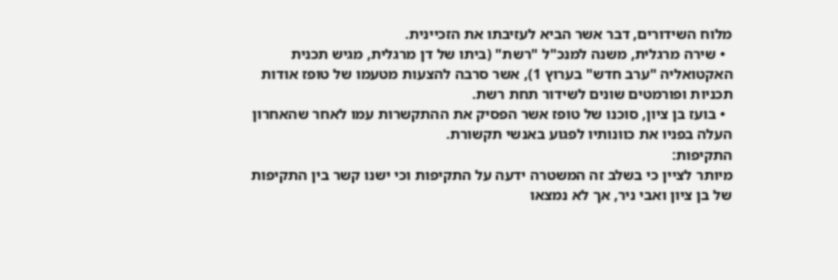מלוח השידורים, דבר אשר הביא לעזיבתו את הזכיינית.
  • שירה מרגלית, משנה למנכ"ל "רשת" (ביתו של דן מרגלית, מגיש תכנית האקטואליה "ערב חדש" בערוץ 1), אשר סרבה להצעות מטעמו של טופז אודות תכניות ופורמטים שונים לשידור תחת רשת.
  • בועז בן ציון, סוכנו של טופז אשר הפסיק את ההתקשרות עמו לאחר שהאחרון העלה בפניו את כוונותיו לפגוע באנשי תקשורת.
התקיפות:
מיותר לציין כי בשלב זה המשטרה ידעה על התקיפות וכי ישנו קשר בין התקיפות של בן ציון ואבי ניר, אך לא נמצאו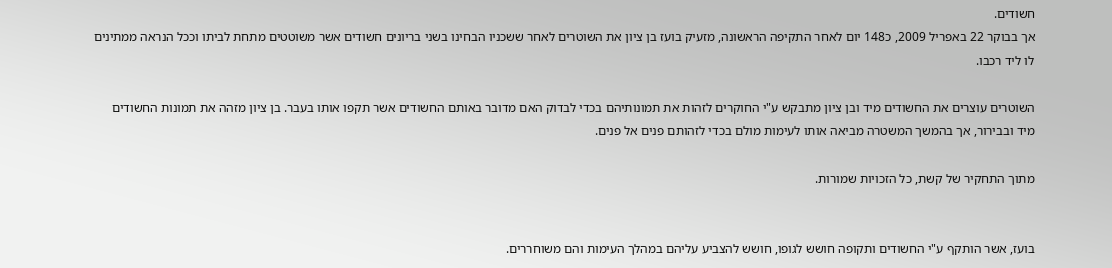חשודים.
אך בבוקר 22 באפריל 2009, כ148 יום לאחר התקיפה הראשונה, מזעיק בועז בן ציון את השוטרים לאחר ששכניו הבחינו בשני בריונים חשודים אשר משוטטים מתחת לביתו וככל הנראה ממתינים לו ליד רכבו.

השוטרים עוצרים את החשודים מיד ובן ציון מתבקש ע"י החוקרים לזהות את תמונותיהם בכדי לבדוק האם מדובר באותם החשודים אשר תקפו אותו בעבר. בן ציון מזהה את תמונות החשודים מיד ובבירור, אך בהמשך המשטרה מביאה אותו לעימות מולם בכדי לזהותם פנים אל פנים.

מתוך התחקיר של קשת, כל הזכויות שמורות.


בועז, אשר הותקף ע"י החשודים ותקופה חושש לגופו, חושש להצביע עליהם במהלך העימות והם משוחררים.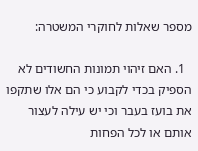מספר שאלות לחוקרי המשטרה:

  1. האם זיהוי תמונות החשודים לא הספיק בכדי לקבוע כי הם אלו שתקפו את בועז בעבר וכי יש עילה לעצור אותם או לכל הפחות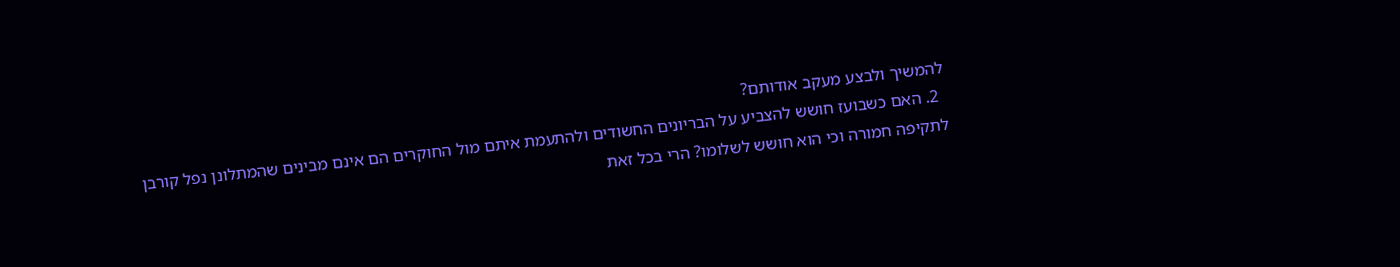להמשיך ולבצע מעקב אודותם?
  2. האם כשבועז חושש להצביע על הבריונים החשודים ולהתעמת איתם מול החוקרים הם אינם מבינים שהמתלונן נפל קורבן לתקיפה חמורה וכי הוא חושש לשלומו? הרי בכל זאת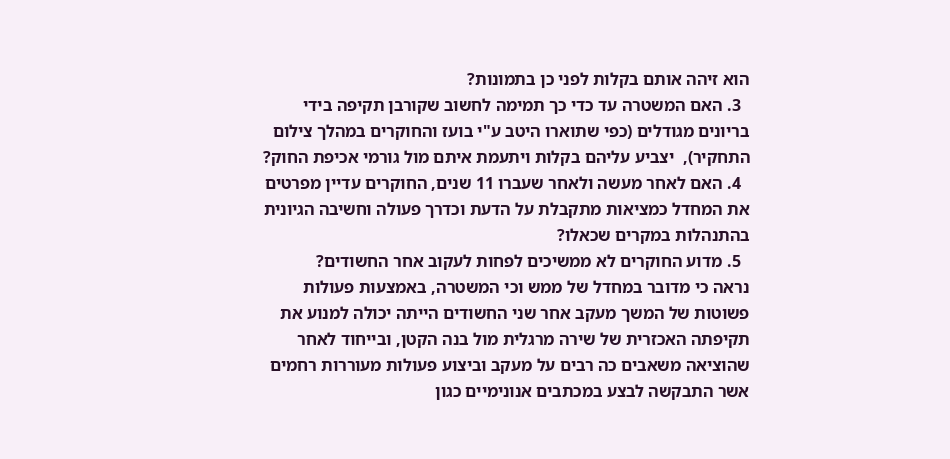הוא זיהה אותם בקלות לפני כן בתמונות?
  3. האם המשטרה עד כדי כך תמימה לחשוב שקורבן תקיפה בידי בריונים מגודלים (כפי שתוארו היטב ע"י בועז והחוקרים במהלך צילום התחקיר),  יצביע עליהם בקלות ויתעמת איתם מול גורמי אכיפת החוק?
  4. האם לאחר מעשה ולאחר שעברו 11 שנים, החוקרים עדיין מפרטים את המחדל כמציאות מתקבלת על הדעת וכדרך פעולה וחשיבה הגיונית בהתנהלות במקרים שכאלו?
  5. מדוע החוקרים לא ממשיכים לפחות לעקוב אחר החשודים?
נראה כי מדובר במחדל של ממש וכי המשטרה, באמצעות פעולות פשוטות של המשך מעקב אחר שני החשודים הייתה יכולה למנוע את תקיפתה האכזרית של שירה מרגלית מול בנה הקטן, ובייחוד לאחר שהוציאה משאבים כה רבים על מעקב וביצוע פעולות מעוררות רחמים אשר התבקשה לבצע במכתבים אנונימיים כגון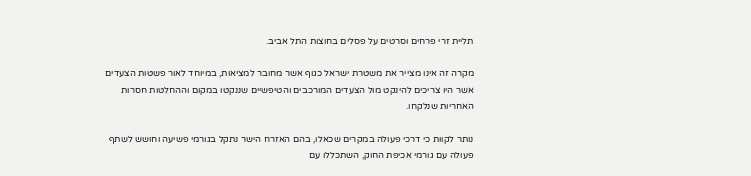תליית זרי פרחים וסרטים על פסלים בחוצות התל אביב.

מקרה זה אינו מצייר את משטרת ישראל כגוף אשר מחובר למציאות, במיוחד לאור פשטות הצעדים אשר היו צריכים להינקט מול הצעדים המורכבים והטיפשיים שננקטו במקום וההחלטות חסרות האחריות שנלקחו.

נותר לקוות כי דרכי פעולה במקרים שכאלו, בהם האזרח הישר נתקל בגורמי פשיעה וחושש לשתף פעולה עם גורמי אכיפת החוק, השתכללו עם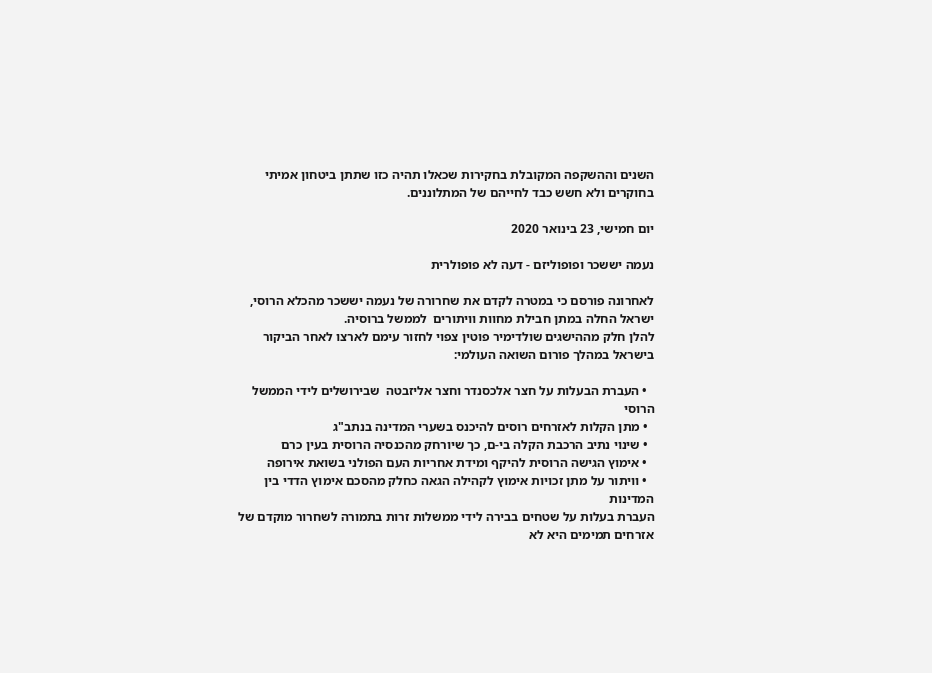השנים וההשקפה המקובלת בחקירות שכאלו תהיה כזו שתתן ביטחון אמיתי בחוקרים ולא חשש כבד לחייהם של המתלוננים.

יום חמישי, 23 בינואר 2020

נעמה יששכר ופופוליזם - דעה לא פופולרית

לאחרונה פורסם כי במטרה לקדם את שחרורה של נעמה יששכר מהכלא הרוסי, ישראל החלה במתן חבילת מחוות וויתורים  לממשל ברוסיה.
להלן חלק מההישגים שולדימיר פוטין צפוי לחזור עימם לארצו לאחר הביקור בישראל במהלך פורום השואה העולמי:

  • העברת הבעלות על חצר אלכסנדר וחצר אליזבטה  שבירושלים לידי הממשל הרוסי
  • מתן הקלות לאזרחים רוסים להיכנס בשערי המדינה בנתב"ג
  • שינוי נתיב הרכבת הקלה בי-ם, כך שיורחק מהכנסיה הרוסית בעין כרם
  • אימוץ הגישה הרוסית להיקף ומידת אחריות העם הפולני בשואת אירופה
  • וויתור על מתן זכויות אימוץ לקהילה הגאה כחלק מהסכם אימוץ הדדי בין המדינות
העברת בעלות על שטחים בבירה לידי ממשלות זרות בתמורה לשחרור מוקדם של אזרחים תמימים היא לא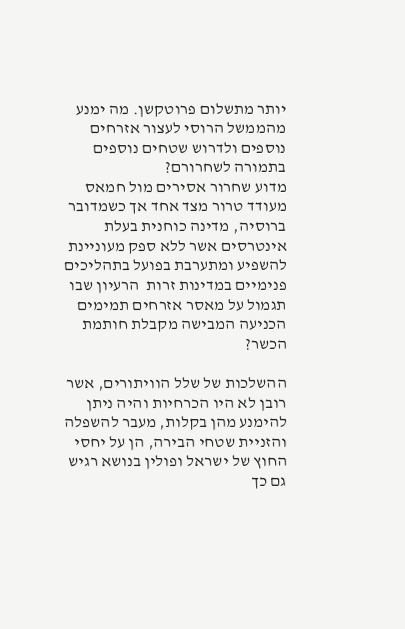יותר מתשלום פרוטקשן. מה ימנע מהממשל הרוסי לעצור אזרחים נוספים ולדרוש שטחים נוספים בתמורה לשחרורם?
מדוע שחרור אסירים מול חמאס מעודד טרור מצד אחד אך כשמדובר ברוסיה, מדינה כוחנית בעלת אינטרסים אשר ללא ספק מעוניינת להשפיע ומתערבת בפועל בתהליכים פנימיים במדינות זרות  הרעיון שבו תגמול על מאסר אזרחים תמימים הכניעה המבישה מקבלת חותמת הכשר?

ההשלכות של שלל הוויתורים, אשר רובן לא היו הכרחיות והיה ניתן להימנע מהן בקלות, מעבר להשפלה והזניית שטחי הבירה, הן על יחסי החוץ של ישראל ופולין בנושא רגיש גם כך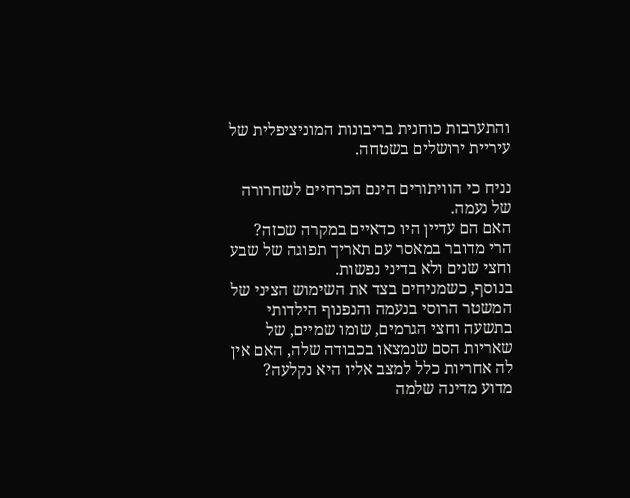והתערבות כוחנית בריבונות המוניציפלית של עיריית ירושלים בשטחה.

נניח כי הוויתורים הינם הכרחיים לשחרורה של נעמה.
האם הם עדיין היו כדאיים במקרה שכזה? הרי מדובר במאסר עם תאריך תפוגה של שבע וחצי שנים ולא בדיני נפשות.
בנוסף, כשמניחים בצד את השימוש הציני של המשטר הרוסי בנעמה והנפנוף הילדותי בתשעה וחצי הגרמים, שומו שמיים, של שאריות הסם שנמצאו בכבודה שלה, האם אין לה אחריות כלל למצב אליו היא נקלעה?
מדוע מדינה שלמה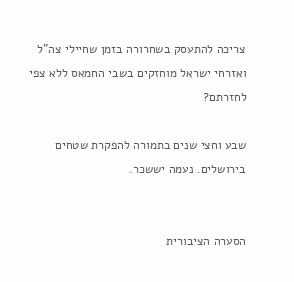צריכה להתעסק בשחרורה בזמן שחיילי צה"ל ואזרחי ישראל מוחזקים בשבי החמאס ללא צפי לחזרתם?

שבע וחצי שנים בתמורה להפקרת שטחים בירושלים. נעמה יששכר.


הסערה הציבורית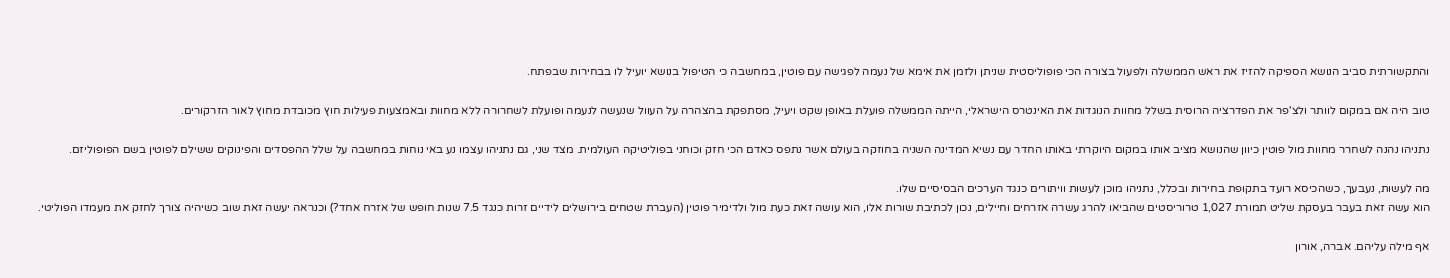והתקשורתית סביב הנושא הספיקה להזיז את ראש הממשלה ולפעול בצורה הכי פופוליסטית שניתן ולזמן את אימא של נעמה לפגישה עם פוטין, במחשבה כי הטיפול בנושא יועיל לו בבחירות שבפתח.

טוב היה אם במקום לוותר ולצ'פר את הפדרציה הרוסית בשלל מחוות הנוגדות את האינטרס הישראלי, הייתה הממשלה פועלת באופן שקט ויעיל, מסתפקת בהצהרה על העוול שנעשה לנעמה ופועלת לשחרורה ללא מחוות ובאמצעות פעילות חוץ מכובדת מחוץ לאור הזרקורים.

נתניהו נהנה לשחרר מחוות מול פוטין כיוון שהנושא מציב אותו במקום היוקרתי באותו החדר עם נשיא המדינה השניה בחוזקה בעולם אשר נתפס כאדם הכי חזק וכוחני בפוליטיקה העולמית. מצד שני, גם נתניהו עצמו נע באי נוחות במחשבה על שלל ההפסדים והפינוקים ששילם לפוטין בשם הפופוליזם.

מה לעשות, נעבעך, כשהכיסא רועד בתקופת בחירות ובכלל, נתניהו מוכן לעשות וויתורים כנגד הערכים הבסיסיים שלו.
הוא עשה זאת בעבר בעסקת שליט תמורת 1,027 טרוריסטים שהביאו להרג עשרה אזרחים וחיילים, נכון לכתיבת שורות אלו, הוא עושה זאת כעת מול ולדימיר פוטין (העברת שטחים בירושלים לידיים זרות כנגד 7.5 שנות חופש של אזרח אחד?) וכנראה יעשה זאת שוב כשיהיה צורך לחזק את מעמדו הפוליטי.

אף מילה עליהם. אברה, אורון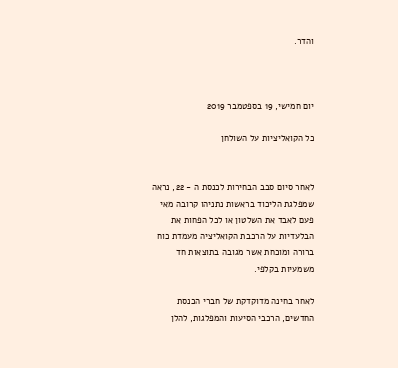והדר.



יום חמישי, 19 בספטמבר 2019

כל הקואליציות על השולחן


לאחר סיום סבב הבחירות לכנסת ה - 22, נראה שמפלגת הליכוד בראשות נתניהו קרובה מאי פעם לאבד את השלטון או לכל הפחות את הבלעדיות על הרכבת הקואליציה מעמדת כוח ברורה ומוכחת אשר מגובה בתוצאות חד משמעיות בקלפי.

לאחר בחינה מדוקדקת של חברי הכנסת החדשים, הרכבי הסיעות והמפלגות, להלן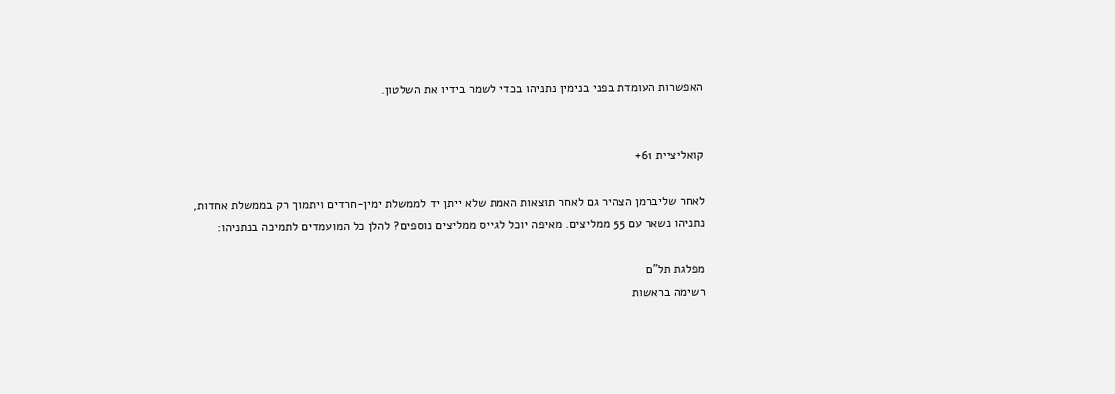האפשרות העומדת בפני בנימין נתניהו בכדי לשמר בידיו את השלטון.


קואליציית 61+

לאחר שליברמן הצהיר גם לאחר תוצאות האמת שלא ייתן יד לממשלת ימין-חרדים ויתמוך רק בממשלת אחדות,
נתניהו נשאר עם 55 ממליצים. מאיפה יוכל לגייס ממליצים נוספים? להלן כל המועמדים לתמיכה בנתניהו:

מפלגת תל"ם
רשימה בראשות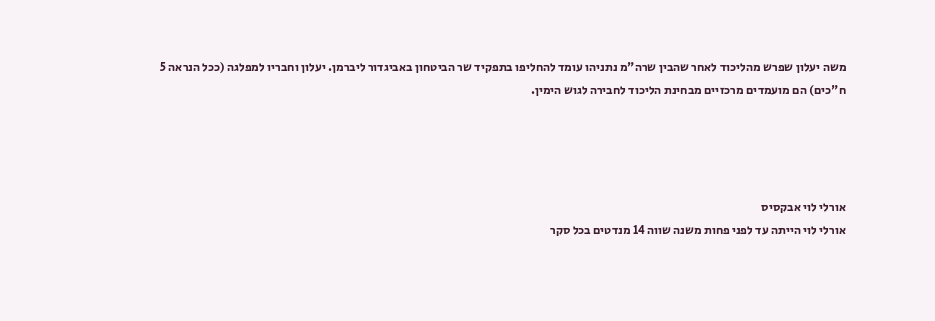משה יעלון שפרש מהליכוד לאחר שהבין שרה"מ נתניהו עומד להחליפו בתפקיד שר הביטחון באביגדור ליברמן. יעלון וחבריו למפלגה (ככל הנראה 5 ח"כים) הם מועמדים מרכזיים מבחינת הליכוד לחבירה לגוש הימין.




אורלי לוי אבקסיס
אורלי לוי הייתה עד לפני פחות משנה שווה 14 מנדטים בכל סקר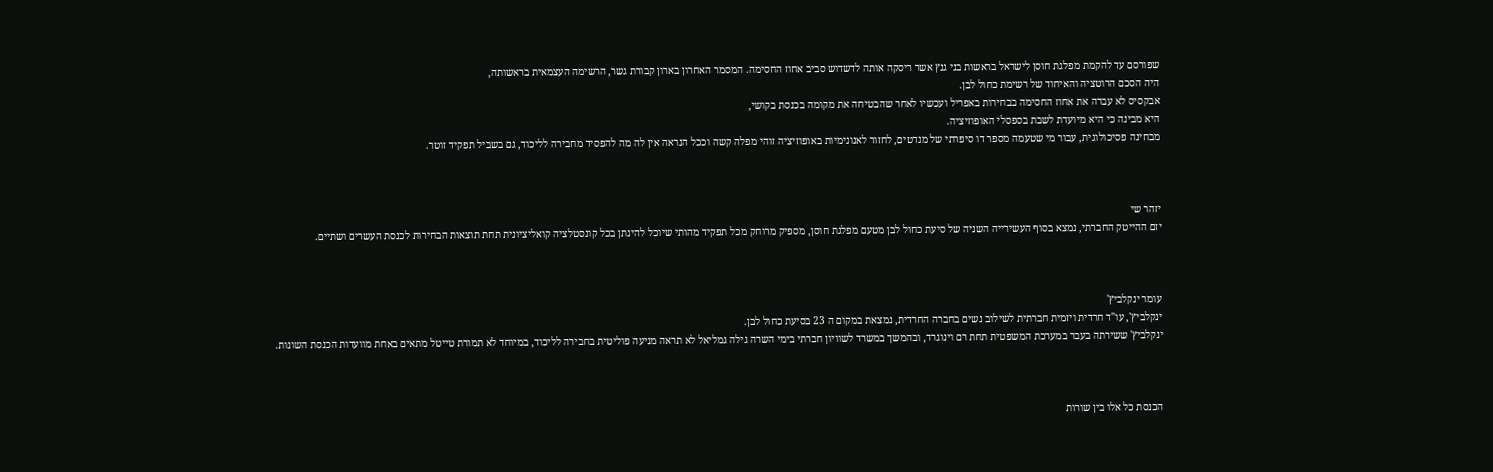שפורסם עד להקמת מפלגת חוסן לישראל בראשות בני גנץ אשר ריסקה אותה לדשדוש סביב אחוז החסימה. המסמר האחרון בארון קבורת גשר, הרשימה העצמאית בראשותה,
היה הסכם הרוטציה והאיחוד של רשימת כחול לבן.
אבקסיס לא עברה את אחוז החסימה בבחירות באפריל ועכשיו לאחר שהבטיחה את מקומה בכנסת בקושי,
היא מבינה כי היא מיועדת לשבת בספסלי האופוזיציה.
מבחינה פסיכולוגית, עבור מי שטעמה מספר דו סיפרתי של מנדטים, לחזור לאנונימיות באופוזיציה זוהי מפלה קשה וככל הנראה אין לה מה להפסיד מחבירה לליכוד, גם בשביל תפקיד זוטר.



יזהר שי
יזם ההייטק החברתי, נמצא בסוף העשירייה השניה של סיעת כחול לבן מטעם מפלגת חוסן, מספיק מרוחק מכל תפקיד מהותי שיוכל להינתן בכל קונסטלציה קואליציונית תחת תוצאות הבחירות לכנסת העשרים ושתיים.



עומר ינקלביץ'
ינקלביץ', עו"ד חרדית ויזמית חברתית לשילוב נשים בחברה החרדית, נמצאת במקום ה 23 בסיעת כחול לבן.
ינקלביץ' ששירתה בעבר במערכת המשפטית תחת רם וינוגרד, ובהמשך במשרד לשוויון חברתי בימי השרה גילה גמליאל לא תראה מניעה פוליטית בחבירה לליכוד, במיוחד לא תמורת טייטל מתאים באחת מוועדות הכנסת השונות.



הכנסת כל אלו בין שורות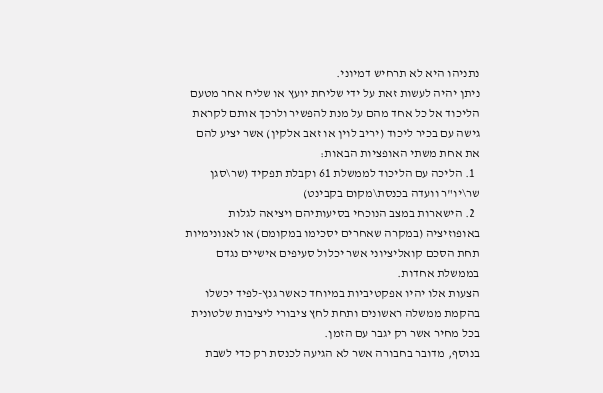נתניהו היא לא תרחיש דמיוני.
ניתן יהיה לעשות זאת על ידי שליחת יועץ או שליח אחר מטעם הליכוד אל כל אחד מהם על מנת להפשיר ולרכך אותם לקראת גישה עם בכיר ליכוד (יריב לוין או זאב אלקין) אשר יציע להם את אחת משתי האופציות הבאות:
  1. הליכה עם הליכוד לממשלת 61 וקבלת תפקיד (שר\סגן שר\יו"ר וועדה בכנסת\מקום בקבינט)
  2. הישארות במצב הנוכחי בסיעותיהם ויציאה לגלות באופוזיציה (במקרה שאחרים יסכימו במקומם) או לאנונימיות תחת הסכם קואליציוני אשר יכלול סעיפים אישיים נגדם בממשלת אחדות.
הצעות אלו יהיו אפקטיביות במיוחד כאשר גנץ-לפיד יכשלו בהקמת ממשלה ראשונים ותחת לחץ ציבורי ליציבות שלטונית בכל מחיר אשר רק יגבר עם הזמן.
בנוסף, מדובר בחבורה אשר לא הגיעה לכנסת רק כדי לשבת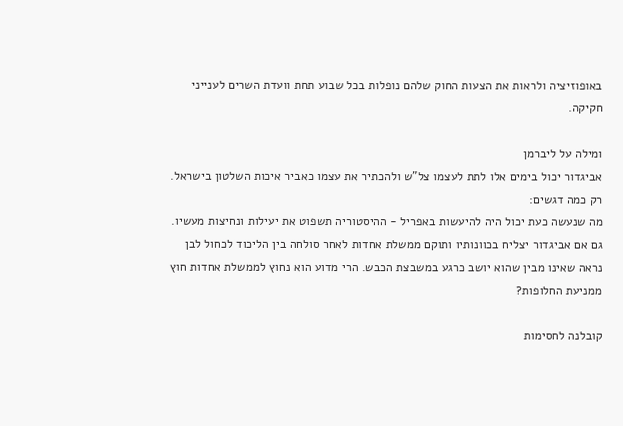באופוזיציה ולראות את הצעות החוק שלהם נופלות בכל שבוע תחת וועדת השרים לענייני חקיקה.

ומילה על ליברמן
אביגדור יכול בימים אלו לתת לעצמו צל"ש ולהכתיר את עצמו כאביר איכות השלטון בישראל. רק כמה דגשים:
מה שנעשה כעת יכול היה להיעשות באפריל - ההיסטוריה תשפוט את יעילות ונחיצות מעשיו.
גם אם אביגדור יצליח בכוונותיו ותוקם ממשלת אחדות לאחר סולחה בין הליכוד לכחול לבן נראה שאינו מבין שהוא יושב כרגע במשבצת הכבש. הרי מדוע הוא נחוץ לממשלת אחדות חוץ ממניעת החלופות?

קובלנה לחסימות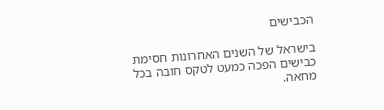הכבישים

בישראל של השנים האחרונות חסימת כבישים הפכה כמעט לטקס חובה בכל מחאה.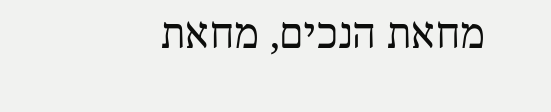מחאת הנכים, מחאת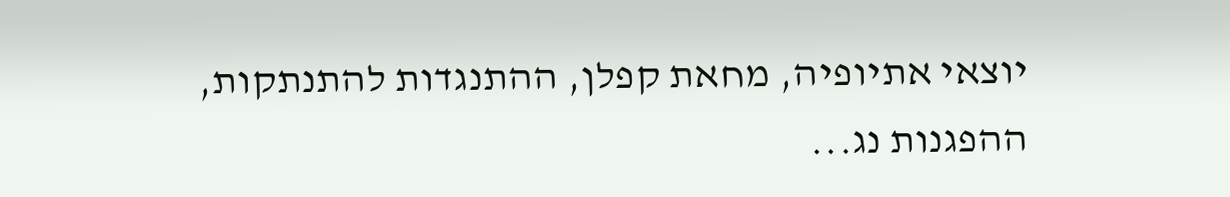יוצאי אתיופיה, מחאת קפלן, ההתנגדות להתנתקות, ההפגנות נג...